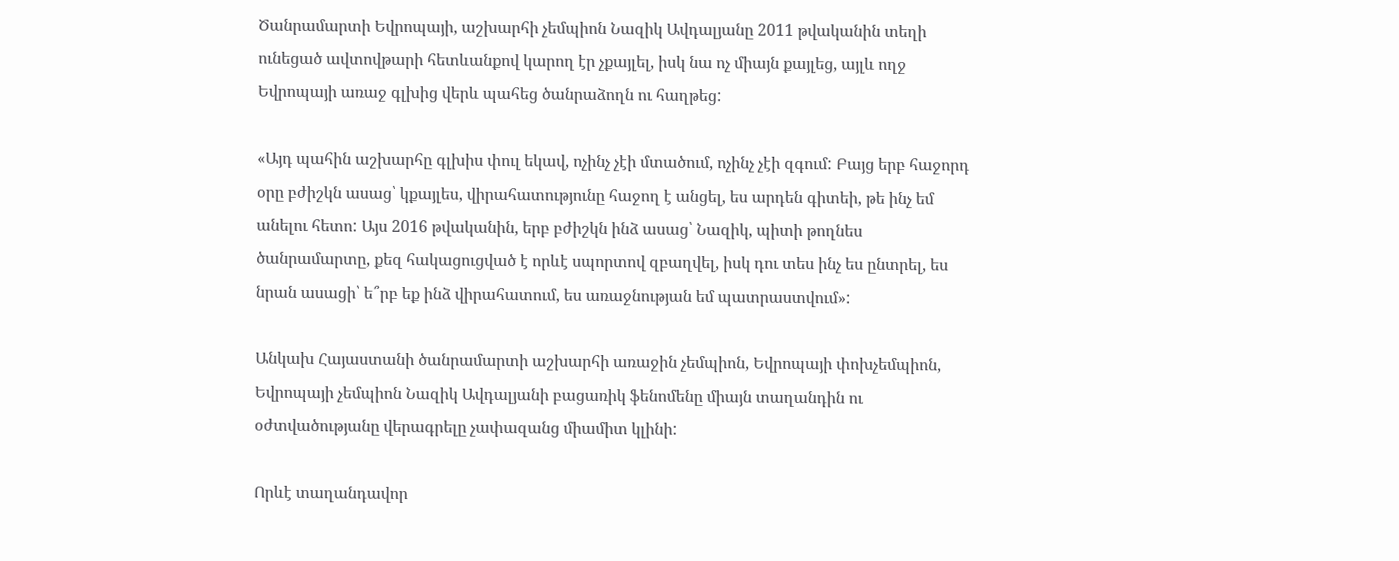Ծանրամարտի Եվրոպայի, աշխարհի չեմպիոն Նազիկ Ավդալյանը 2011 թվականին տեղի ունեցած ավտովթարի հետևանքով կարող էր չքայլել, իսկ նա ոչ միայն քայլեց, այլև ողջ Եվրոպայի առաջ գլխից վերև պահեց ծանրաձողն ու հաղթեց:

«Այդ պահին աշխարհը գլխիս փուլ եկավ, ոչինչ չէի մտածում, ոչինչ չէի զգում: Բայց երբ հաջորդ օրը բժիշկն ասաց՝ կքայլես, վիրահատությունը հաջող է անցել, ես արդեն գիտեի, թե ինչ եմ անելու հետո: Այս 2016 թվականին, երբ բժիշկն ինձ ասաց՝ Նազիկ, պիտի թողնես ծանրամարտը, քեզ հակացուցված է որևէ սպորտով զբաղվել, իսկ դու տես ինչ ես ընտրել, ես նրան ասացի՝ ե՞րբ եք ինձ վիրահատում, ես առաջնության եմ պատրաստվում»:

Անկախ Հայաստանի ծանրամարտի աշխարհի առաջին չեմպիոն, Եվրոպայի փոխչեմպիոն, Եվրոպայի չեմպիոն Նազիկ Ավդալյանի բացառիկ ֆենոմենը միայն տաղանդին ու օժտվածությանը վերագրելը չափազանց միամիտ կլինի:

Որևէ տաղանդավոր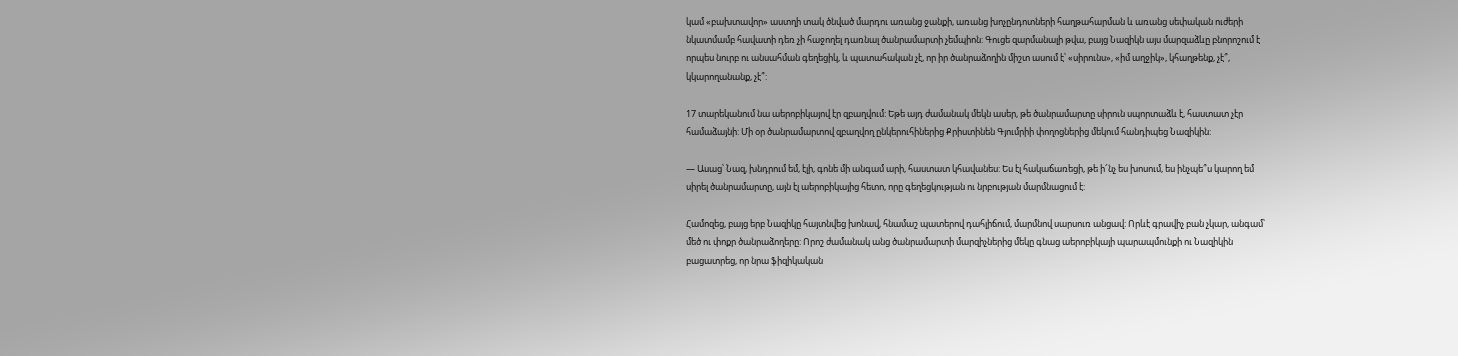կամ «բախտավոր» աստղի տակ ծնված մարդու առանց ջանքի, առանց խոչընդոտների հաղթահարման և առանց սեփական ուժերի նկատմամբ հավատի դեռ չի հաջողել դառնալ ծանրամարտի չեմպիոն: Գուցե զարմանալի թվա, բայց Նազիկն այս մարզաձևը բնորոշում է որպես նուրբ ու անսահման գեղեցիկ, և պատահական չէ, որ իր ծանրաձողին միշտ ասում է՝ «սիրունս», «իմ աղջիկ», կհաղթենք, չէ՞, կկարողանանք, չէ՞:

17 տարեկանում նա աերոբիկայով էր զբաղվում: Եթե այդ ժամանակ մեկն ասեր, թե ծանրամարտը սիրուն սպորտաձև է, հաստատ չէր համաձայնի: Մի օր ծանրամարտով զբաղվող ընկերուհիներից Քրիստինեն Գյումրիի փողոցներից մեկում հանդիպեց Նազիկին:

— Ասաց՝ Նազ, խնդրում եմ, էլի, գոնե մի անգամ արի, հաստատ կհավանես: Ես էլ հակաճառեցի, թե ի՜նչ ես խոսում, ես ինչպե՞ս կարող եմ սիրել ծանրամարտը, այն էլ աերոբիկայից հետո, որը գեղեցկության ու նրբության մարմնացում է:

Համոզեց, բայց երբ Նազիկը հայտնվեց խոնավ, հնամաշ պատերով դահլիճում, մարմնով սարսուռ անցավ: Որևէ գրավիչ բան չկար, անգամ՝ մեծ ու փոքր ծանրաձողերը: Որոշ ժամանակ անց ծանրամարտի մարզիչներից մեկը գնաց աերոբիկայի պարապմունքի ու Նազիկին բացատրեց, որ նրա ֆիզիկական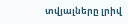տվյալները լրիվ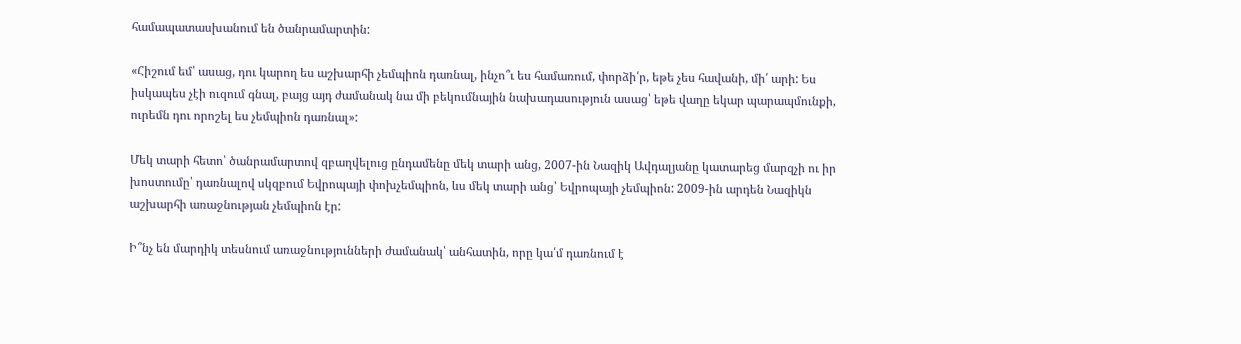համապատասխանում են ծանրամարտին:

«Հիշում եմ՝ ասաց, դու կարող ես աշխարհի չեմպիոն դառնալ, ինչո՞ւ ես համառում, փորձի՛ր, եթե չես հավանի, մի՛ արի: Ես իսկապես չէի ուզում գնալ, բայց այդ ժամանակ նա մի բեկումնային նախադասություն ասաց՝ եթե վաղը եկար պարապմունքի, ուրեմն դու որոշել ես չեմպիոն դառնալ»:

Մեկ տարի հետո՝ ծանրամարտով զբաղվելուց ընդամենը մեկ տարի անց, 2007-ին Նազիկ Ավդալյանը կատարեց մարզչի ու իր խոստումը՝ դառնալով սկզբում Եվրոպայի փոխչեմպիոն, ևս մեկ տարի անց՝ Եվրոպայի չեմպիոն: 2009-ին արդեն Նազիկն աշխարհի առաջնության չեմպիոն էր:

Ի՞նչ են մարդիկ տեսնում առաջնությունների ժամանակ՝ անհատին, որը կա՛մ դառնում է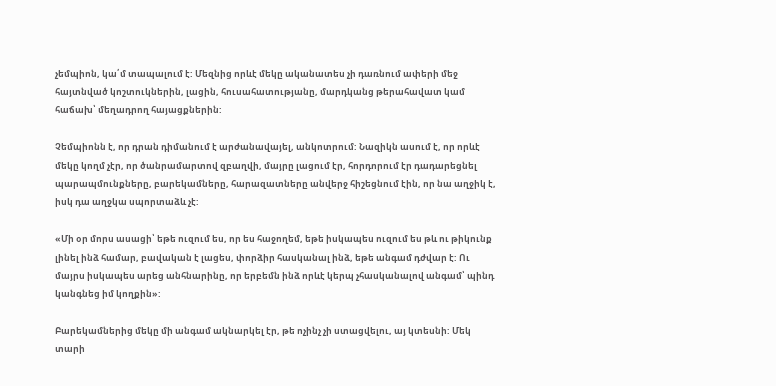չեմպիոն, կա՛մ տապալում է: Մեզնից որևէ մեկը ականատես չի դառնում ափերի մեջ հայտնված կոշտուկներին, լացին, հուսահատությանը, մարդկանց թերահավատ կամ հաճախ՝ մեղադրող հայացքներին:

Չեմպիոնն է, որ դրան դիմանում է արժանավայել, անկոտրում: Նազիկն ասում է, որ որևէ մեկը կողմ չէր, որ ծանրամարտով զբաղվի, մայրը լացում էր, հորդորում էր դադարեցնել պարապմունքները, բարեկամները, հարազատները անվերջ հիշեցնում էին, որ նա աղջիկ է, իսկ դա աղջկա սպորտաձև չէ:

«Մի օր մորս ասացի՝ եթե ուզում ես, որ ես հաջողեմ, եթե իսկապես ուզում ես թև ու թիկունք լինել ինձ համար, բավական է լացես, փորձիր հասկանալ ինձ, եթե անգամ դժվար է: Ու մայրս իսկապես արեց անհնարինը, որ երբեմն ինձ որևէ կերպ չհասկանալով անգամ՝ պինդ կանգնեց իմ կողքին»:

Բարեկամներից մեկը մի անգամ ակնարկել էր, թե ոչինչ չի ստացվելու, այ կտեսնի: Մեկ տարի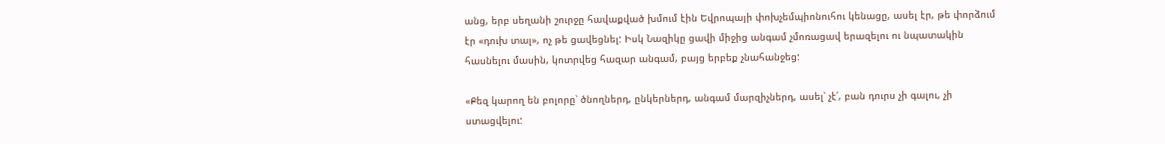անց, երբ սեղանի շուրջը հավաքված խմում էին Եվրոպայի փոխչեմպիոնուհու կենացը, ասել էր, թե փորձում էր «դուխ տալ», ոչ թե ցավեցնել: Իսկ Նազիկը ցավի միջից անգամ չմոռացավ երազելու ու նպատակին հասնելու մասին, կոտրվեց հազար անգամ, բայց երբեք չնահանջեց:

«Քեզ կարող են բոլորը՝ ծնողներդ, ընկերներդ, անգամ մարզիչներդ, ասել՝ չէ՛, բան դուրս չի գալու, չի ստացվելու: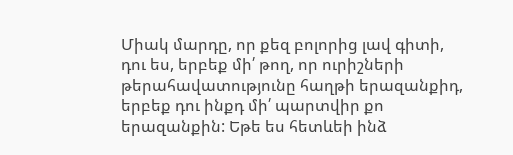Միակ մարդը, որ քեզ բոլորից լավ գիտի, դու ես, երբեք մի՛ թող, որ ուրիշների թերահավատությունը հաղթի երազանքիդ, երբեք դու ինքդ մի՛ պարտվիր քո երազանքին: Եթե ես հետևեի ինձ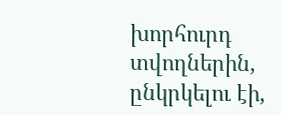խորհուրդ տվողներին, ընկրկելու էի,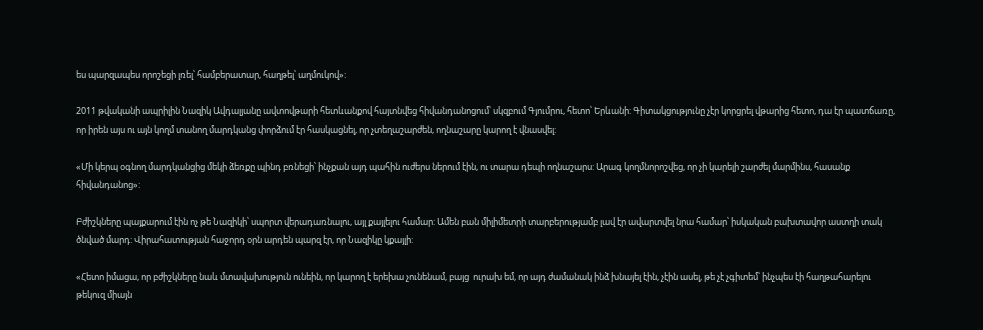ես պարզապես որոշեցի լռել՝ համբերատար, հաղթել՝ աղմուկով»:

2011 թվականի ապրիլին Նազիկ Ավդալյանը ավտովթարի հետևանքով հայտնվեց հիվանդանոցում՝ սկզբում Գյումրու, հետո՝ Երևանի: Գիտակցությունը չէր կորցրել վթարից հետո, դա էր պատճառը, որ իրեն այս ու այն կողմ տանող մարդկանց փորձում էր հասկացնել, որ չտեղաշարժեն, ողնաշարը կարող է վնասվել:

«Մի կերպ օգնող մարդկանցից մեկի ձեռքը պինդ բռնեցի՝ ինչքան այդ պահին ուժերս ներում էին, ու տարա դեպի ողնաշարս: Արագ կողմնորոշվեց, որ չի կարելի շարժել մարմինս, հասանք հիվանդանոց»:

Բժիշկները պայքարում էին ոչ թե Նազիկի՝ սպորտ վերադառնալու, այլ քայլելու համար: Ամեն բան միլիմետրի տարբերությամբ լավ էր ավարտվել նրա համար՝ իսկական բախտավոր աստղի տակ ծնված մարդ: Վիրահատության հաջորդ օրն արդեն պարզ էր, որ Նազիկը կքայլի:

«Հետո իմացա, որ բժիշկները նաև մտավախություն ունեին, որ կարող է երեխա չունենամ, բայց  ուրախ եմ, որ այդ ժամանակ ինձ խնայել էին, չէին ասել, թե չէ չգիտեմ՝ ինչպես էի հաղթահարելու թեկուզ միայն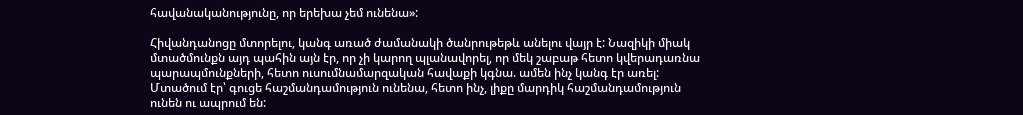հավանականությունը, որ երեխա չեմ ունենա»:

Հիվանդանոցը մտորելու, կանգ առած ժամանակի ծանրութեթև անելու վայր է: Նազիկի միակ մտածմունքն այդ պահին այն էր, որ չի կարող պլանավորել, որ մեկ շաբաթ հետո կվերադառնա պարապմունքների, հետո ուսումնամարզական հավաքի կգնա. ամեն ինչ կանգ էր առել: Մտածում էր՝ գուցե հաշմանդամություն ունենա, հետո ինչ, լիքը մարդիկ հաշմանդամություն ունեն ու ապրում են: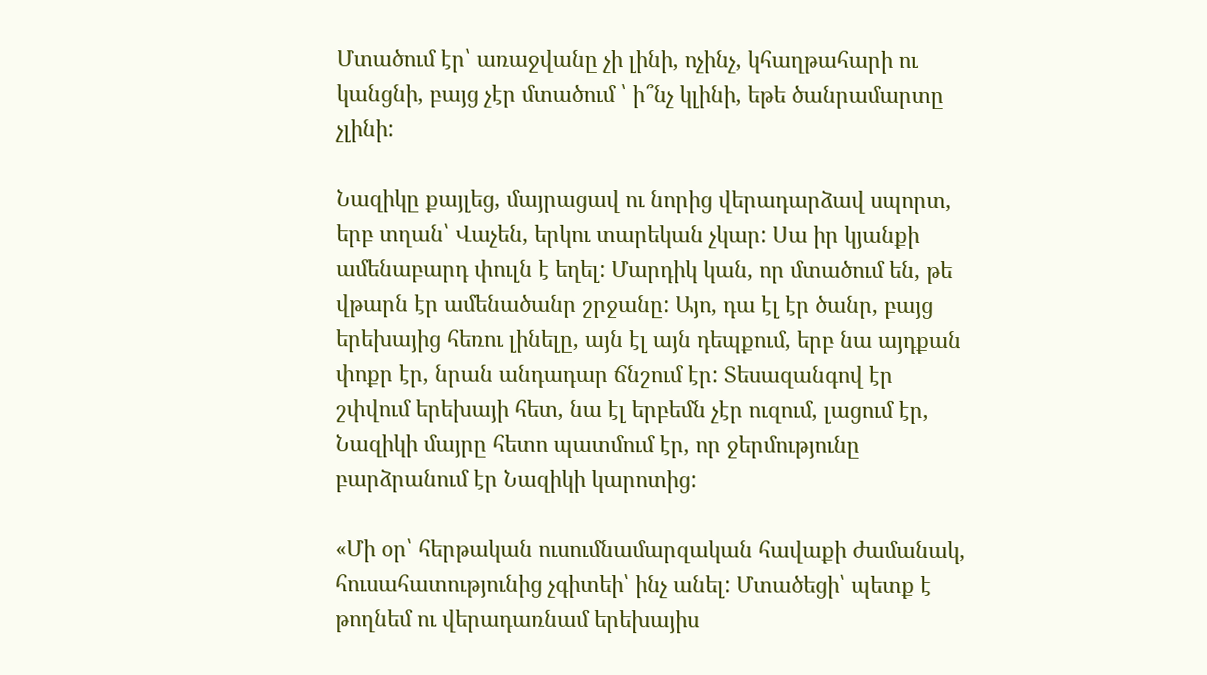Մտածում էր՝ առաջվանը չի լինի, ոչինչ, կհաղթահարի ու կանցնի, բայց չէր մտածում ՝ ի՞նչ կլինի, եթե ծանրամարտը չլինի:

Նազիկը քայլեց, մայրացավ ու նորից վերադարձավ սպորտ, երբ տղան՝ Վաչեն, երկու տարեկան չկար: Սա իր կյանքի ամենաբարդ փուլն է եղել: Մարդիկ կան, որ մտածում են, թե վթարն էր ամենածանր շրջանը: Այո, դա էլ էր ծանր, բայց երեխայից հեռու լինելը, այն էլ այն դեպքում, երբ նա այդքան փոքր էր, նրան անդադար ճնշում էր: Տեսազանգով էր շփվում երեխայի հետ, նա էլ երբեմն չէր ուզում, լացում էր, Նազիկի մայրը հետո պատմում էր, որ ջերմությունը բարձրանում էր Նազիկի կարոտից:

«Մի օր՝ հերթական ուսումնամարզական հավաքի ժամանակ, հուսահատությունից չգիտեի՝ ինչ անել: Մտածեցի՝ պետք է թողնեմ ու վերադառնամ երեխայիս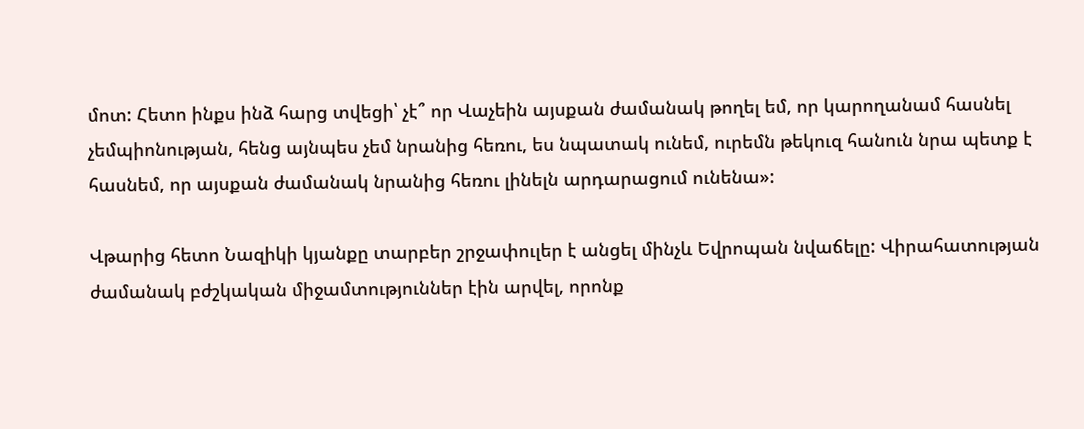մոտ: Հետո ինքս ինձ հարց տվեցի՝ չէ՞ որ Վաչեին այսքան ժամանակ թողել եմ, որ կարողանամ հասնել չեմպիոնության, հենց այնպես չեմ նրանից հեռու, ես նպատակ ունեմ, ուրեմն թեկուզ հանուն նրա պետք է հասնեմ, որ այսքան ժամանակ նրանից հեռու լինելն արդարացում ունենա»:

Վթարից հետո Նազիկի կյանքը տարբեր շրջափուլեր է անցել մինչև Եվրոպան նվաճելը: Վիրահատության ժամանակ բժշկական միջամտություններ էին արվել, որոնք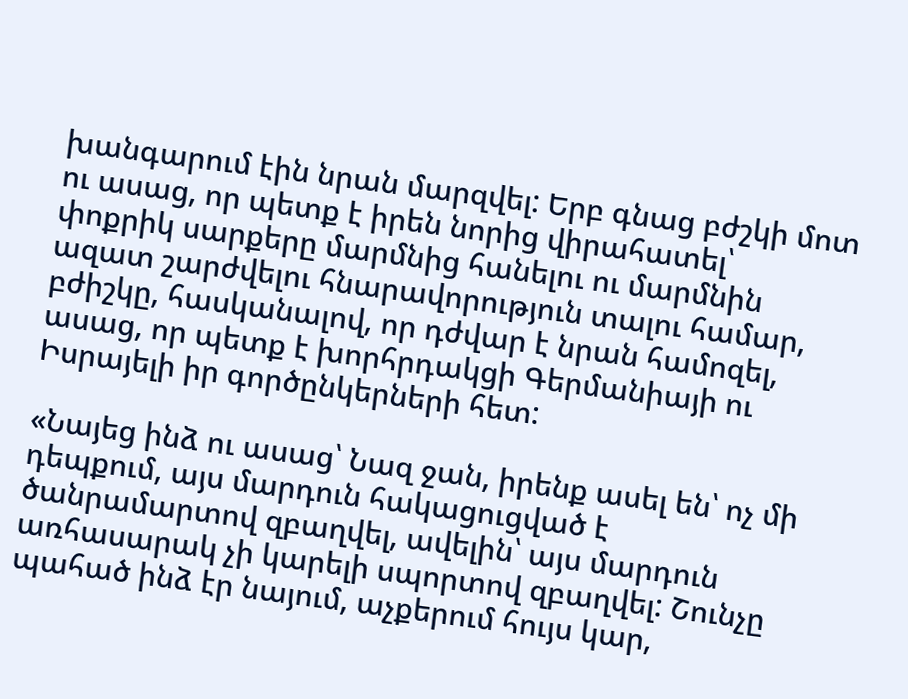խանգարում էին նրան մարզվել: Երբ գնաց բժշկի մոտ ու ասաց, որ պետք է իրեն նորից վիրահատել՝ փոքրիկ սարքերը մարմնից հանելու ու մարմնին ազատ շարժվելու հնարավորություն տալու համար, բժիշկը, հասկանալով, որ դժվար է նրան համոզել, ասաց, որ պետք է խորհրդակցի Գերմանիայի ու Իսրայելի իր գործընկերների հետ:

«Նայեց ինձ ու ասաց՝ Նազ ջան, իրենք ասել են՝ ոչ մի դեպքում, այս մարդուն հակացուցված է ծանրամարտով զբաղվել, ավելին՝ այս մարդուն առհասարակ չի կարելի սպորտով զբաղվել: Շունչը պահած ինձ էր նայում, աչքերում հույս կար,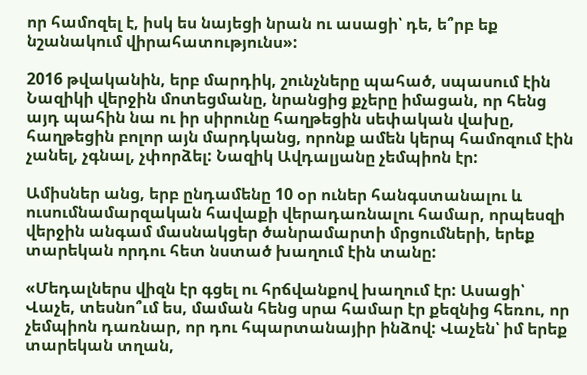որ համոզել է, իսկ ես նայեցի նրան ու ասացի՝ դե, ե՞րբ եք նշանակում վիրահատությունս»:

2016 թվականին, երբ մարդիկ, շունչները պահած, սպասում էին Նազիկի վերջին մոտեցմանը, նրանցից քչերը իմացան, որ հենց այդ պահին նա ու իր սիրունը հաղթեցին սեփական վախը, հաղթեցին բոլոր այն մարդկանց, որոնք ամեն կերպ համոզում էին չանել, չգնալ, չփորձել: Նազիկ Ավդալյանը չեմպիոն էր:

Ամիսներ անց, երբ ընդամենը 10 օր ուներ հանգստանալու և ուսումնամարզական հավաքի վերադառնալու համար, որպեսզի վերջին անգամ մասնակցեր ծանրամարտի մրցումների, երեք տարեկան որդու հետ նստած խաղում էին տանը:

«Մեդալներս վիզն էր գցել ու հրճվանքով խաղում էր: Ասացի՝ Վաչե, տեսնո՞ւմ ես, մաման հենց սրա համար էր քեզնից հեռու, որ չեմպիոն դառնար, որ դու հպարտանայիր ինձով: Վաչեն՝ իմ երեք տարեկան տղան,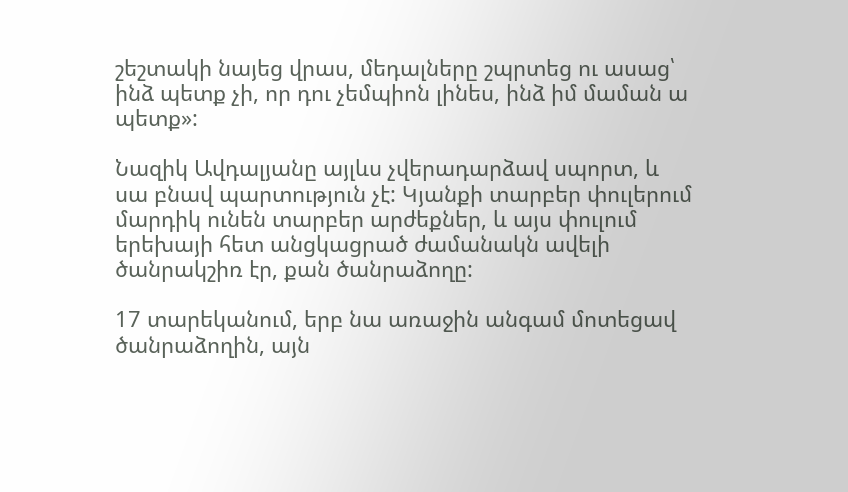շեշտակի նայեց վրաս, մեդալները շպրտեց ու ասաց՝ ինձ պետք չի, որ դու չեմպիոն լինես, ինձ իմ մաման ա պետք»:

Նազիկ Ավդալյանը այլևս չվերադարձավ սպորտ, և սա բնավ պարտություն չէ: Կյանքի տարբեր փուլերում մարդիկ ունեն տարբեր արժեքներ, և այս փուլում երեխայի հետ անցկացրած ժամանակն ավելի ծանրակշիռ էր, քան ծանրաձողը:

17 տարեկանում, երբ նա առաջին անգամ մոտեցավ ծանրաձողին, այն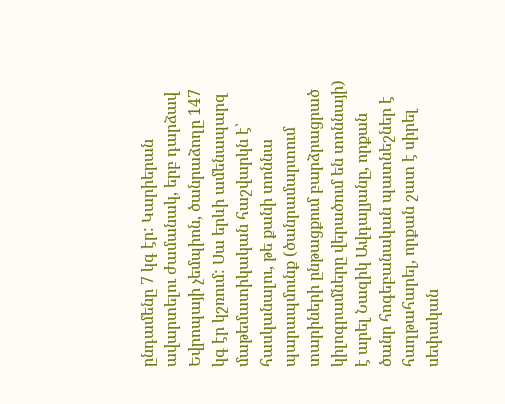ընդամենը 7 կգ էր: Կարիերան ավարտելու ժամանակ, երբ դարձավ Եվրոպայի չեմպիոն, ծանրաձողը 147 կգ էր կշռում: Սա երևի ամենապարզ մաթեմատիկական հաշվարկն է՝ հասկանալու, թե քանի տոննա պարապմունք (ծանրամարտում տարիների ընթացքում բարձրացրած կիլոգրամները վերածում են տոննայի) է արել Նազիկ Ավդալյանը, որքան ծանր հոգեբանական պատնեշներ է հաղթահարել, որքան շատ է սիրել սեփական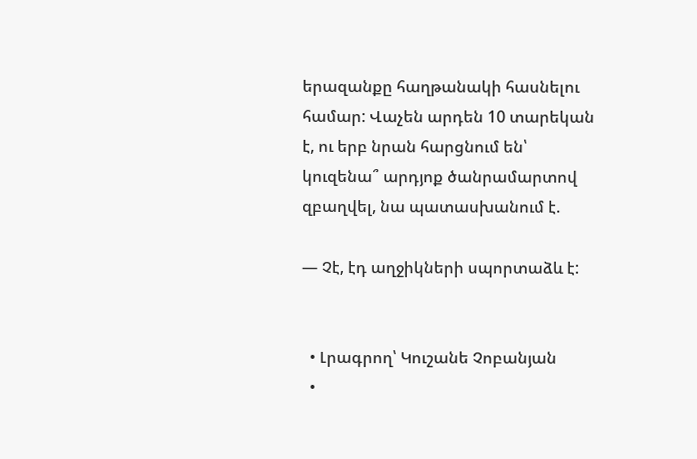երազանքը հաղթանակի հասնելու համար: Վաչեն արդեն 10 տարեկան է, ու երբ նրան հարցնում են՝ կուզենա՞ արդյոք ծանրամարտով զբաղվել, նա պատասխանում է.

— Չէ, էդ աղջիկների սպորտաձև է:


  • Լրագրող՝ Կուշանե Չոբանյան
  •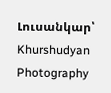Լուսանկար՝ Khurshudyan Photography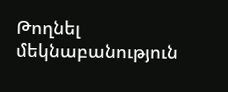Թողնել մեկնաբանություն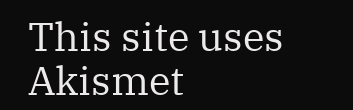This site uses Akismet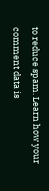to reduce spam. Learn how your comment data is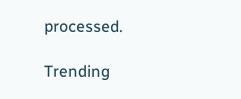processed.

Trending